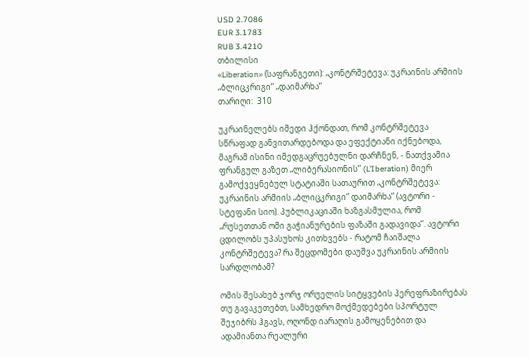USD 2.7086
EUR 3.1783
RUB 3.4210
თბილისი
«Liberation» (საფრანგეთი): „კონტრშეტევა: უკრაინის არმიის „ბლიცკრიგი“ „დაიმარხა“
თარიღი:  310

უკრაინელებს იმედი ჰქონდათ, რომ კონტრშეტევა სწრაფად განვითარდებოდა და ეფექტიანი იქნებოდა, მაგრამ ისინი იმედგაცრუებულნი დარჩნენ, - ნათქვამია ფრანგულ გაზეთ „ლიბერასიონის“ (L’Iberation) მიერ გამოქვეყნებულ სტატიაში სათაურით „კონტრშეტევა: უკრაინის არმიის „ბლიცკრიგი“ დაიმარხა“ (ავტორი - სტეფანი სიო). პუბლიკაციაში ხაზგასმულია, რომ „რუსეთთან ომი გაჭიანურების ფაზაში გადავიდა“. ავტორი ცდილობს უპასუხოს კითხვებს - რატომ ჩაიშალა კონტრშეტევა? რა შეცდომები დაუშვა უკრაინის არმიის სარდლობამ?

ომის შესახებ ჯორჯ ორუელის სიტყვების პერეფრაზირებას თუ გავაკეთებთ, სამხედრო მოქმედებები სპორტულ შეჯიბრს ჰგავს, ოღონდ იარაღის გამოყენებით და ადამიანთა რეალური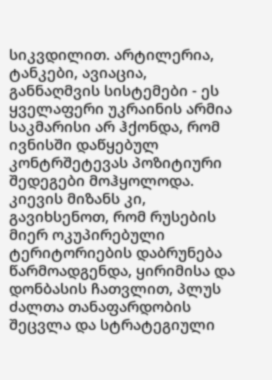სიკვდილით. არტილერია, ტანკები, ავიაცია, განნაღმვის სისტემები - ეს ყველაფერი უკრაინის არმია საკმარისი არ ჰქონდა, რომ ივნისში დაწყებულ კონტრშეტევას პოზიტიური შედეგები მოჰყოლოდა. კიევის მიზანს კი, გავიხსენოთ, რომ რუსების მიერ ოკუპირებული ტერიტორიების დაბრუნება წარმოადგენდა, ყირიმისა და დონბასის ჩათვლით, პლუს ძალთა თანაფარდობის შეცვლა და სტრატეგიული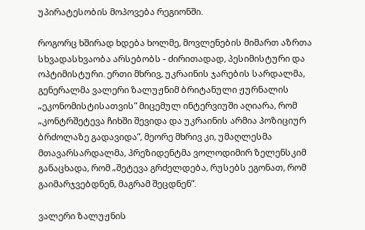უპირატესობის მოპოვება რეგიონში.

როგორც ხშირად ხდება ხოლმე, მოვლენების მიმართ აზრთა სხვადასხვაობა არსებობს - ძირითადად, პესიმისტური და ოპტიმისტური. ერთი მხრივ, უკრაინის ჯარების სარდალმა, გენერალმა ვალერი ზალუჟნიმ ბრიტანული ჟურნალის „ეკონომისტისათვის“ მიცემულ ინტერვიუში აღიარა, რომ „კონტრშეტევა ჩიხში შევიდა და უკრაინის არმია პოზიციურ ბრძოლაზე გადავიდა“, მეორე მხრივ კი, უმაღლესმა მთავარსარდალმა, პრეზიდენტმა ვოლოდიმირ ზელენსკიმ განაცხადა, რომ „შეტევა გრძელდება, რუსებს ეგონათ, რომ გაიმარჯვებდნენ, მაგრამ შეცდნენ“.

ვალერი ზალუჟნის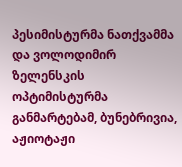პესიმისტურმა ნათქვამმა და ვოლოდიმირ ზელენსკის ოპტიმისტურმა განმარტებამ, ბუნებრივია, აჟიოტაჟი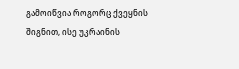გამოიწვია როგორც ქვეყნის შიგნით, ისე უკრაინის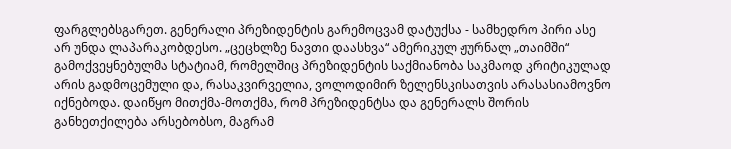ფარგლებსგარეთ. გენერალი პრეზიდენტის გარემოცვამ დატუქსა - სამხედრო პირი ასე არ უნდა ლაპარაკობდესო. „ცეცხლზე ნავთი დაასხვა“ ამერიკულ ჟურნალ „თაიმში“ გამოქვეყნებულმა სტატიამ, რომელშიც პრეზიდენტის საქმიანობა საკმაოდ კრიტიკულად არის გადმოცემული და, რასაკვირველია, ვოლოდიმირ ზელენსკისათვის არასასიამოვნო იქნებოდა. დაიწყო მითქმა-მოთქმა, რომ პრეზიდენტსა და გენერალს შორის განხეთქილება არსებობსო, მაგრამ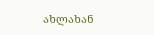ახლახან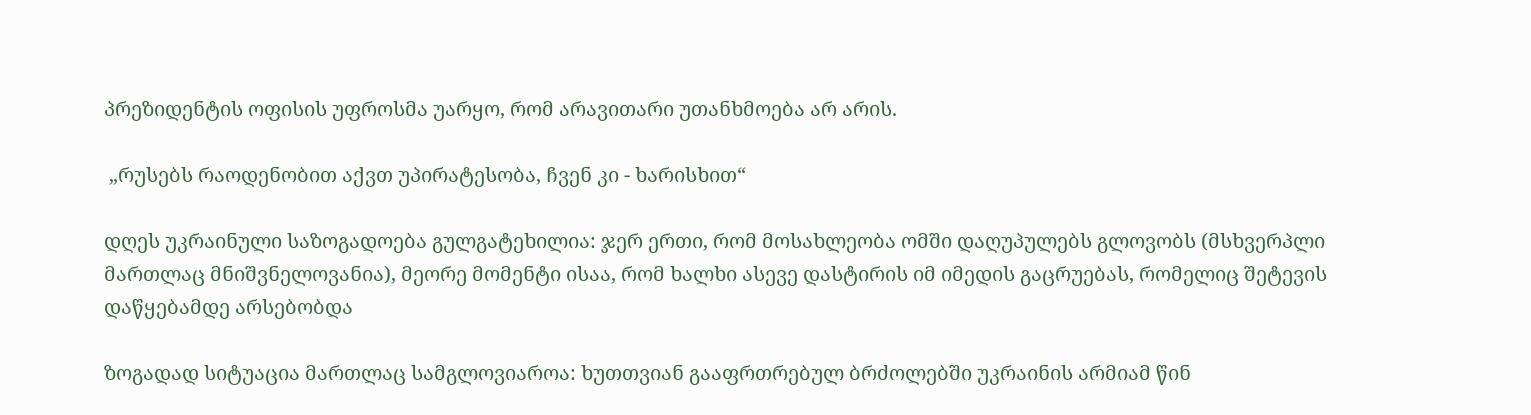პრეზიდენტის ოფისის უფროსმა უარყო, რომ არავითარი უთანხმოება არ არის.

 „რუსებს რაოდენობით აქვთ უპირატესობა, ჩვენ კი - ხარისხით“

დღეს უკრაინული საზოგადოება გულგატეხილია: ჯერ ერთი, რომ მოსახლეობა ომში დაღუპულებს გლოვობს (მსხვერპლი მართლაც მნიშვნელოვანია), მეორე მომენტი ისაა, რომ ხალხი ასევე დასტირის იმ იმედის გაცრუებას, რომელიც შეტევის დაწყებამდე არსებობდა

ზოგადად სიტუაცია მართლაც სამგლოვიაროა: ხუთთვიან გააფრთრებულ ბრძოლებში უკრაინის არმიამ წინ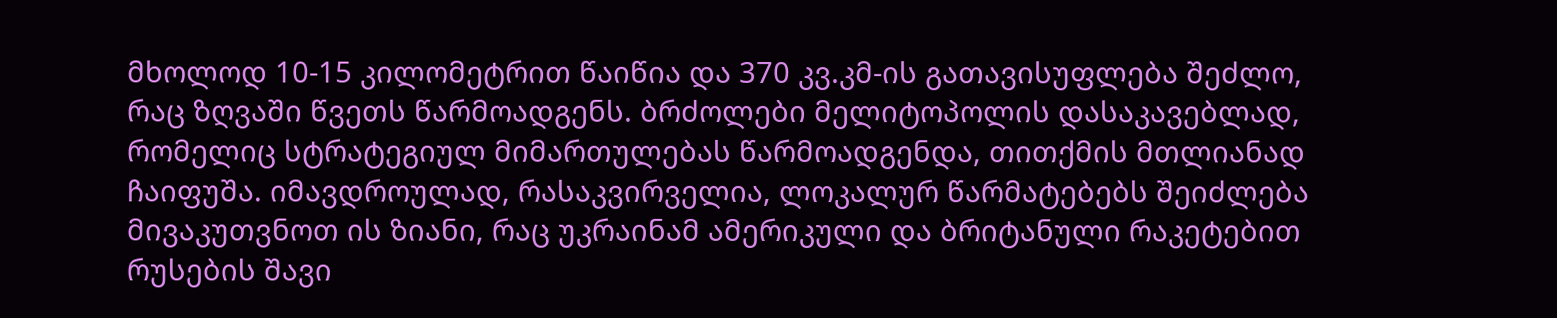მხოლოდ 10-15 კილომეტრით წაიწია და 370 კვ.კმ-ის გათავისუფლება შეძლო, რაც ზღვაში წვეთს წარმოადგენს. ბრძოლები მელიტოპოლის დასაკავებლად, რომელიც სტრატეგიულ მიმართულებას წარმოადგენდა, თითქმის მთლიანად ჩაიფუშა. იმავდროულად, რასაკვირველია, ლოკალურ წარმატებებს შეიძლება მივაკუთვნოთ ის ზიანი, რაც უკრაინამ ამერიკული და ბრიტანული რაკეტებით რუსების შავი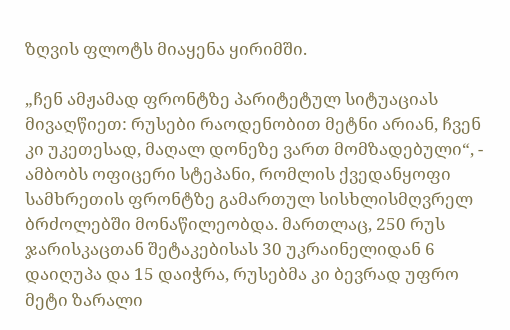ზღვის ფლოტს მიაყენა ყირიმში.

„ჩენ ამჟამად ფრონტზე პარიტეტულ სიტუაციას მივაღწიეთ: რუსები რაოდენობით მეტნი არიან, ჩვენ კი უკეთესად, მაღალ დონეზე ვართ მომზადებული“, - ამბობს ოფიცერი სტეპანი, რომლის ქვედანყოფი სამხრეთის ფრონტზე გამართულ სისხლისმღვრელ ბრძოლებში მონაწილეობდა. მართლაც, 250 რუს ჯარისკაცთან შეტაკებისას 30 უკრაინელიდან 6 დაიღუპა და 15 დაიჭრა, რუსებმა კი ბევრად უფრო მეტი ზარალი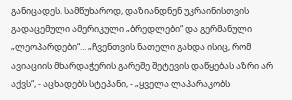განიცადეს. სამწუხაროდ, დაზიანდნენ უკრაინისთვის გადაცემული ამერიკული „ბრედლები“ და გერმანული „ლეოპარდები“... „ჩვენთვის ნათელი გახდა ისიც, რომ ავიაციის მხარდაჭერის გარეშე შეტევის დაწყებას აზრი არ აქვს“, - აცხადებს სტეპანი, - „ყველა ლაპარაკობს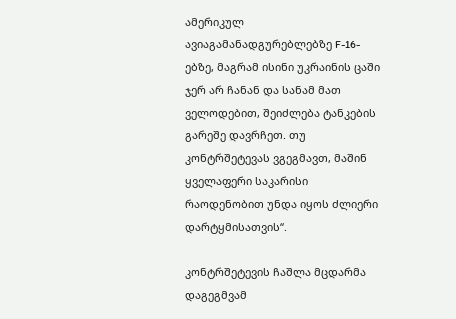ამერიკულ ავიაგამანადგურებლებზე F-16-ებზე, მაგრამ ისინი უკრაინის ცაში ჯერ არ ჩანან და სანამ მათ ველოდებით, შეიძლება ტანკების გარეშე დავრჩეთ. თუ კონტრშეტევას ვგეგმავთ, მაშინ ყველაფერი საკარისი რაოდენობით უნდა იყოს ძლიერი დარტყმისათვის“.

კონტრშეტევის ჩაშლა მცდარმა დაგეგმვამ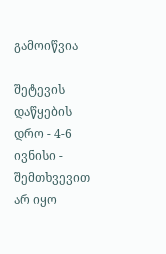გამოიწვია

შეტევის დაწყების დრო - 4-6 ივნისი - შემთხვევით არ იყო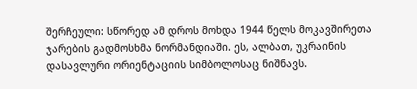შერჩეული: სწორედ ამ დროს მოხდა 1944 წელს მოკავშირეთა ჯარების გადმოსხმა ნორმანდიაში. ეს, ალბათ, უკრაინის დასავლური ორიენტაციის სიმბოლოსაც ნიშნავს.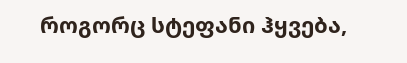როგორც სტეფანი ჰყვება,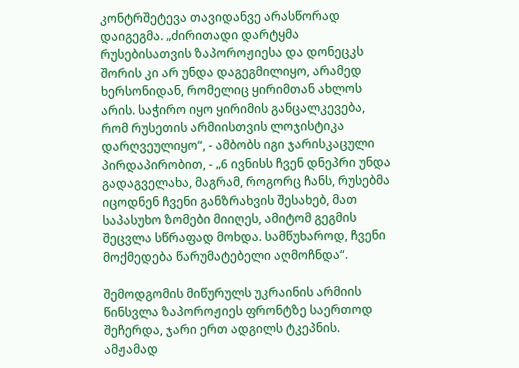კონტრშეტევა თავიდანვე არასწორად დაიგეგმა. „ძირითადი დარტყმა რუსებისათვის ზაპოროჟიესა და დონეცკს შორის კი არ უნდა დაგეგმილიყო, არამედ ხერსონიდან, რომელიც ყირიმთან ახლოს არის. საჭირო იყო ყირიმის განცალკევება, რომ რუსეთის არმიისთვის ლოჯისტიკა დარღვეულიყო“, - ამბობს იგი ჯარისკაცული პირდაპირობით, - „6 ივნისს ჩვენ დნეპრი უნდა გადაგველახა, მაგრამ, როგორც ჩანს, რუსებმა იცოდნენ ჩვენი განზრახვის შესახებ, მათ საპასუხო ზომები მიიღეს, ამიტომ გეგმის შეცვლა სწრაფად მოხდა. სამწუხაროდ, ჩვენი მოქმედება წარუმატებელი აღმოჩნდა“.

შემოდგომის მიწურულს უკრაინის არმიის წინსვლა ზაპოროჟიეს ფრონტზე საერთოდ შეჩერდა, ჯარი ერთ ადგილს ტკეპნის. ამჟამად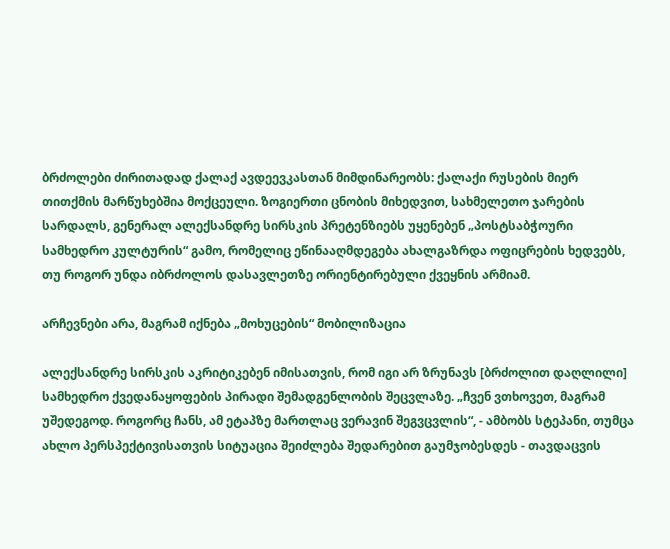ბრძოლები ძირითადად ქალაქ ავდეევკასთან მიმდინარეობს: ქალაქი რუსების მიერ თითქმის მარწუხებშია მოქცეული. ზოგიერთი ცნობის მიხედვით, სახმელეთო ჯარების სარდალს, გენერალ ალექსანდრე სირსკის პრეტენზიებს უყენებენ „პოსტსაბჭოური სამხედრო კულტურის“ გამო, რომელიც ეწინააღმდეგება ახალგაზრდა ოფიცრების ხედვებს, თუ როგორ უნდა იბრძოლოს დასავლეთზე ორიენტირებული ქვეყნის არმიამ.

არჩევნები არა, მაგრამ იქნება „მოხუცების“ მობილიზაცია

ალექსანდრე სირსკის აკრიტიკებენ იმისათვის, რომ იგი არ ზრუნავს [ბრძოლით დაღლილი] სამხედრო ქვედანაყოფების პირადი შემადგენლობის შეცვლაზე. „ჩვენ ვთხოვეთ, მაგრამ უშედეგოდ. როგორც ჩანს, ამ ეტაპზე მართლაც ვერავინ შეგვცვლის“, - ამბობს სტეპანი, თუმცა ახლო პერსპექტივისათვის სიტუაცია შეიძლება შედარებით გაუმჯობესდეს - თავდაცვის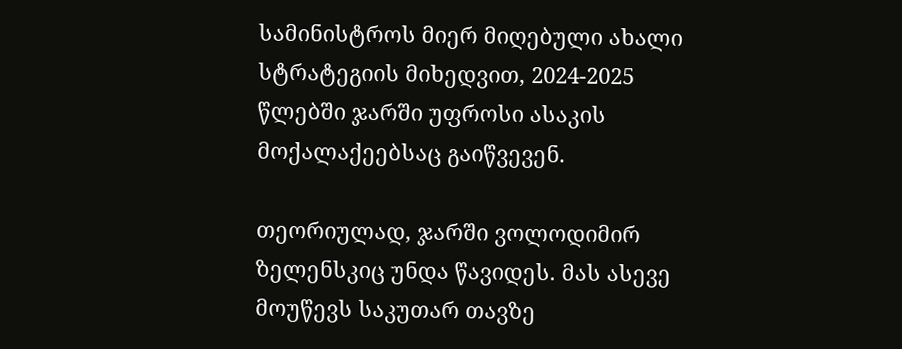სამინისტროს მიერ მიღებული ახალი სტრატეგიის მიხედვით, 2024-2025 წლებში ჯარში უფროსი ასაკის მოქალაქეებსაც გაიწვევენ.

თეორიულად, ჯარში ვოლოდიმირ ზელენსკიც უნდა წავიდეს. მას ასევე მოუწევს საკუთარ თავზე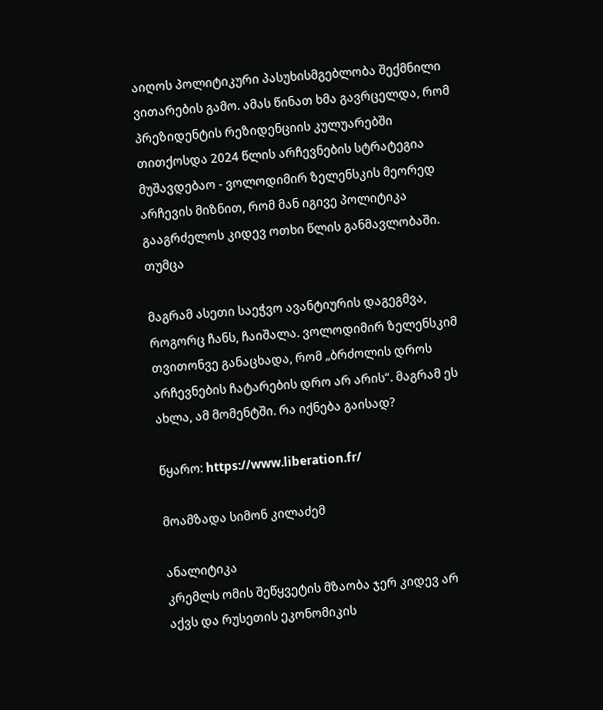აიღოს პოლიტიკური პასუხისმგებლობა შექმნილი ვითარების გამო. ამას წინათ ხმა გავრცელდა, რომ პრეზიდენტის რეზიდენციის კულუარებში თითქოსდა 2024 წლის არჩევნების სტრატეგია მუშავდებაო - ვოლოდიმირ ზელენსკის მეორედ არჩევის მიზნით, რომ მან იგივე პოლიტიკა გააგრძელოს კიდევ ოთხი წლის განმავლობაში. თუმცა

მაგრამ ასეთი საეჭვო ავანტიურის დაგეგმვა, როგორც ჩანს, ჩაიშალა. ვოლოდიმირ ზელენსკიმ თვითონვე განაცხადა, რომ „ბრძოლის დროს არჩევნების ჩატარების დრო არ არის“. მაგრამ ეს ახლა, ამ მომენტში. რა იქნება გაისად?

წყარო: https://www.liberation.fr/

მოამზადა სიმონ კილაძემ

ანალიტიკა
კრემლს ომის შეწყვეტის მზაობა ჯერ კიდევ არ აქვს და რუსეთის ეკონომიკის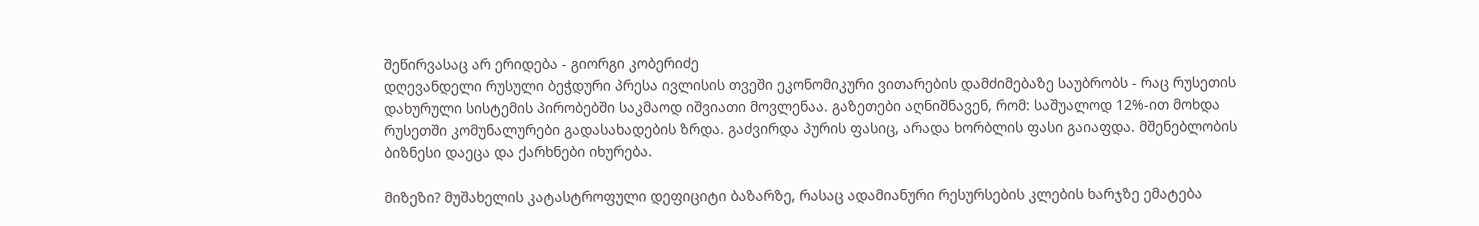შეწირვასაც არ ერიდება - გიორგი კობერიძე
დღევანდელი რუსული ბეჭდური პრესა ივლისის თვეში ეკონომიკური ვითარების დამძიმებაზე საუბრობს - რაც რუსეთის დახურული სისტემის პირობებში საკმაოდ იშვიათი მოვლენაა. გაზეთები აღნიშნავენ, რომ: საშუალოდ 12%-ით მოხდა რუსეთში კომუნალურები გადასახადების ზრდა. გაძვირდა პურის ფასიც, არადა ხორბლის ფასი გაიაფდა. მშენებლობის ბიზნესი დაეცა და ქარხნები იხურება.

მიზეზი? მუშახელის კატასტროფული დეფიციტი ბაზარზე, რასაც ადამიანური რესურსების კლების ხარჯზე ემატება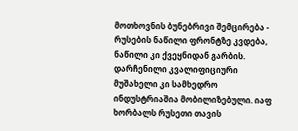მოთხოვნის ბუნებრივი შემცირება - რუსების ნაწილი ფრონტზე კვდება, ნაწილი კი ქვეყნიდან გარბის. დარჩენილი კვალიფიციური მუშახელი კი სამხედრო ინდუსტრიაშია მობილიზებული. იაფ ხორბალს რუსეთი თავის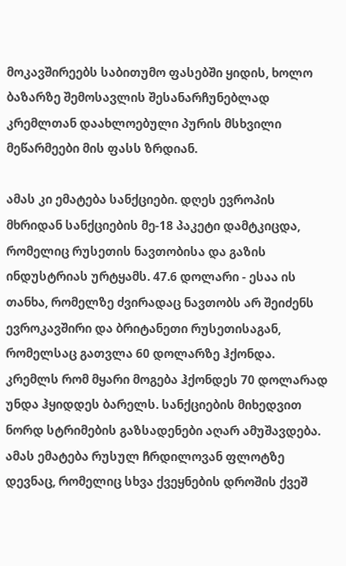მოკავშირეებს საბითუმო ფასებში ყიდის, ხოლო ბაზარზე შემოსავლის შესანარჩუნებლად კრემლთან დაახლოებული პურის მსხვილი მეწარმეები მის ფასს ზრდიან.

ამას კი ემატება სანქციები. დღეს ევროპის მხრიდან სანქციების მე-18 პაკეტი დამტკიცდა, რომელიც რუსეთის ნავთობისა და გაზის ინდუსტრიას ურტყამს. 47.6 დოლარი - ესაა ის თანხა, რომელზე ძვირადაც ნავთობს არ შეიძენს ევროკავშირი და ბრიტანეთი რუსეთისაგან, რომელსაც გათვლა 60 დოლარზე ჰქონდა. კრემლს რომ მყარი მოგება ჰქონდეს 70 დოლარად უნდა ჰყიდდეს ბარელს. სანქციების მიხედვით ნორდ სტრიმების გაზსადენები აღარ ამუშავდება. ამას ემატება რუსულ ჩრდილოვან ფლოტზე დევნაც, რომელიც სხვა ქვეყნების დროშის ქვეშ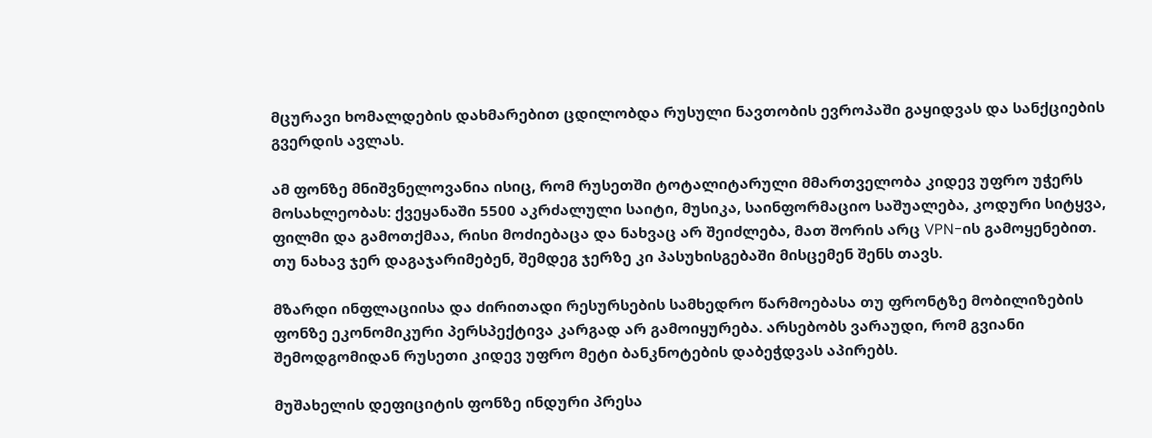მცურავი ხომალდების დახმარებით ცდილობდა რუსული ნავთობის ევროპაში გაყიდვას და სანქციების გვერდის ავლას.

ამ ფონზე მნიშვნელოვანია ისიც, რომ რუსეთში ტოტალიტარული მმართველობა კიდევ უფრო უჭერს მოსახლეობას: ქვეყანაში 5500 აკრძალული საიტი, მუსიკა, საინფორმაციო საშუალება, კოდური სიტყვა, ფილმი და გამოთქმაა, რისი მოძიებაცა და ნახვაც არ შეიძლება, მათ შორის არც VPN-ის გამოყენებით. თუ ნახავ ჯერ დაგაჯარიმებენ, შემდეგ ჯერზე კი პასუხისგებაში მისცემენ შენს თავს.

მზარდი ინფლაციისა და ძირითადი რესურსების სამხედრო წარმოებასა თუ ფრონტზე მობილიზების ფონზე ეკონომიკური პერსპექტივა კარგად არ გამოიყურება. არსებობს ვარაუდი, რომ გვიანი შემოდგომიდან რუსეთი კიდევ უფრო მეტი ბანკნოტების დაბეჭდვას აპირებს.

მუშახელის დეფიციტის ფონზე ინდური პრესა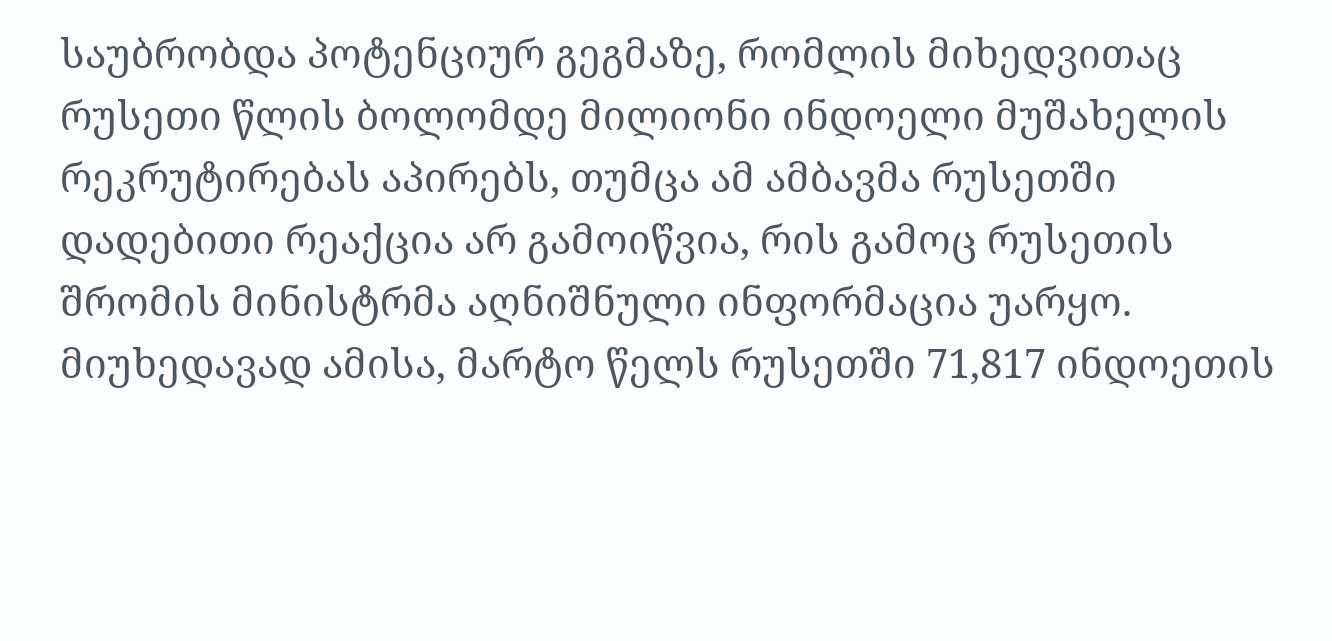საუბრობდა პოტენციურ გეგმაზე, რომლის მიხედვითაც რუსეთი წლის ბოლომდე მილიონი ინდოელი მუშახელის რეკრუტირებას აპირებს, თუმცა ამ ამბავმა რუსეთში დადებითი რეაქცია არ გამოიწვია, რის გამოც რუსეთის შრომის მინისტრმა აღნიშნული ინფორმაცია უარყო. მიუხედავად ამისა, მარტო წელს რუსეთში 71,817 ინდოეთის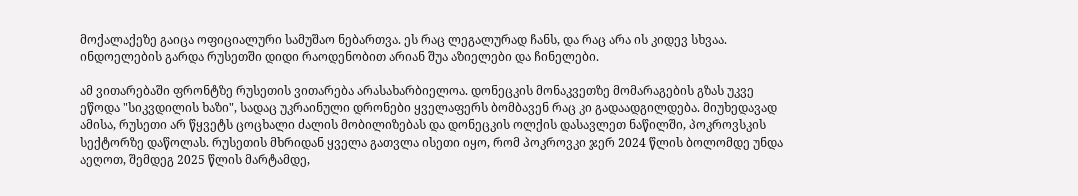მოქალაქეზე გაიცა ოფიციალური სამუშაო ნებართვა. ეს რაც ლეგალურად ჩანს, და რაც არა ის კიდევ სხვაა. ინდოელების გარდა რუსეთში დიდი რაოდენობით არიან შუა აზიელები და ჩინელები.

ამ ვითარებაში ფრონტზე რუსეთის ვითარება არასახარბიელოა. დონეცკის მონაკვეთზე მომარაგების გზას უკვე ეწოდა "სიკვდილის ხაზი", სადაც უკრაინული დრონები ყველაფერს ბომბავენ რაც კი გადაადგილდება. მიუხედავად ამისა, რუსეთი არ წყვეტს ცოცხალი ძალის მობილიზებას და დონეცკის ოლქის დასავლეთ ნაწილში, პოკროვსკის სექტორზე დაწოლას. რუსეთის მხრიდან ყველა გათვლა ისეთი იყო, რომ პოკროვკი ჯერ 2024 წლის ბოლომდე უნდა აეღოთ, შემდეგ 2025 წლის მარტამდე,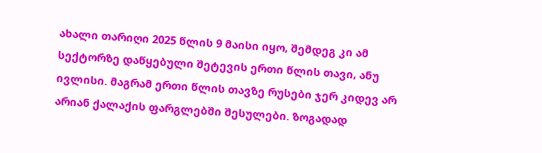ახალი თარიღი 2025 წლის 9 მაისი იყო, შემდეგ კი ამ სექტორზე დაწყებული შეტევის ერთი წლის თავი, ანუ ივლისი. მაგრამ ერთი წლის თავზე რუსები ჯერ კიდევ არ არიან ქალაქის ფარგლებში შესულები. ზოგადად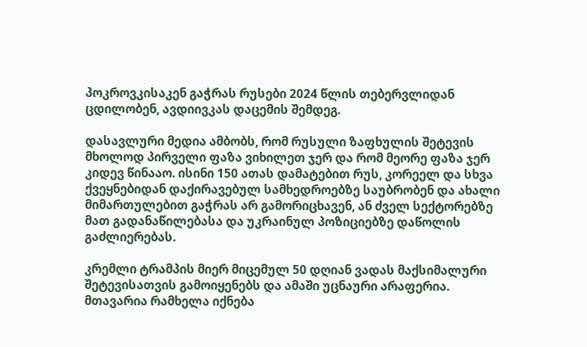პოკროვკისაკენ გაჭრას რუსები 2024 წლის თებერვლიდან ცდილობენ, ავდიივკას დაცემის შემდეგ.

დასავლური მედია ამბობს, რომ რუსული ზაფხულის შეტევის მხოლოდ პირველი ფაზა ვიხილეთ ჯერ და რომ მეორე ფაზა ჯერ კიდევ წინააო. ისინი 150 ათას დამატებით რუს, კორეელ და სხვა ქვეყნებიდან დაქირავებულ სამხედროებზე საუბრობენ და ახალი მიმართულებით გაჭრას არ გამორიცხავენ, ან ძველ სექტორებზე მათ გადანაწილებასა და უკრაინულ პოზიციებზე დაწოლის გაძლიერებას.

კრემლი ტრამპის მიერ მიცემულ 50 დღიან ვადას მაქსიმალური შეტევისათვის გამოიყენებს და ამაში უცნაური არაფერია. მთავარია რამხელა იქნება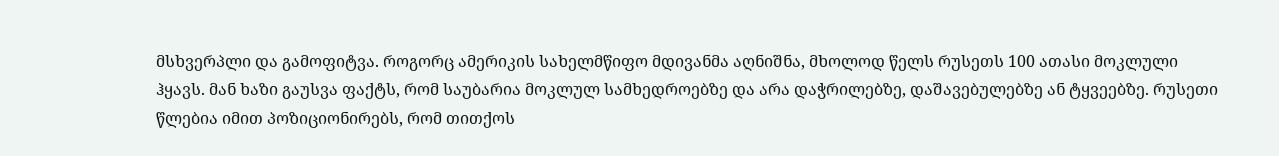მსხვერპლი და გამოფიტვა. როგორც ამერიკის სახელმწიფო მდივანმა აღნიშნა, მხოლოდ წელს რუსეთს 100 ათასი მოკლული ჰყავს. მან ხაზი გაუსვა ფაქტს, რომ საუბარია მოკლულ სამხედროებზე და არა დაჭრილებზე, დაშავებულებზე ან ტყვეებზე. რუსეთი წლებია იმით პოზიციონირებს, რომ თითქოს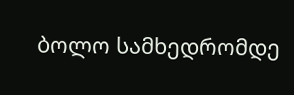ბოლო სამხედრომდე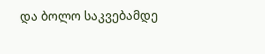და ბოლო საკვებამდე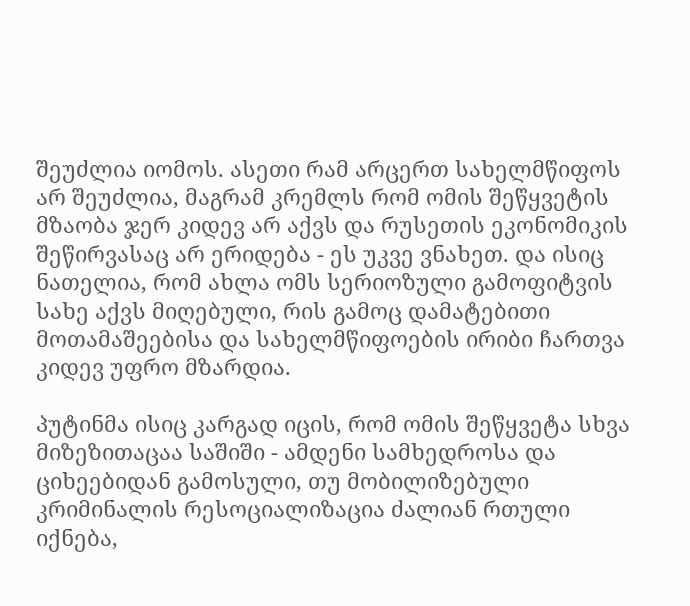შეუძლია იომოს. ასეთი რამ არცერთ სახელმწიფოს არ შეუძლია, მაგრამ კრემლს რომ ომის შეწყვეტის მზაობა ჯერ კიდევ არ აქვს და რუსეთის ეკონომიკის შეწირვასაც არ ერიდება - ეს უკვე ვნახეთ. და ისიც ნათელია, რომ ახლა ომს სერიოზული გამოფიტვის სახე აქვს მიღებული, რის გამოც დამატებითი მოთამაშეებისა და სახელმწიფოების ირიბი ჩართვა კიდევ უფრო მზარდია.

პუტინმა ისიც კარგად იცის, რომ ომის შეწყვეტა სხვა მიზეზითაცაა საშიში - ამდენი სამხედროსა და ციხეებიდან გამოსული, თუ მობილიზებული კრიმინალის რესოციალიზაცია ძალიან რთული იქნება,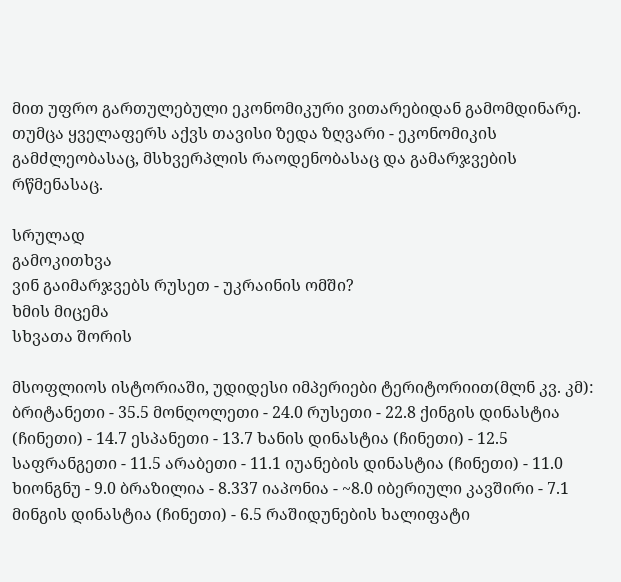მით უფრო გართულებული ეკონომიკური ვითარებიდან გამომდინარე. თუმცა ყველაფერს აქვს თავისი ზედა ზღვარი - ეკონომიკის გამძლეობასაც, მსხვერპლის რაოდენობასაც და გამარჯვების რწმენასაც.

სრულად
გამოკითხვა
ვინ გაიმარჯვებს რუსეთ - უკრაინის ომში?
ხმის მიცემა
სხვათა შორის

მსოფლიოს ისტორიაში, უდიდესი იმპერიები ტერიტორიით(მლნ კვ. კმ): ბრიტანეთი - 35.5 მონღოლეთი - 24.0 რუსეთი - 22.8 ქინგის დინასტია (ჩინეთი) - 14.7 ესპანეთი - 13.7 ხანის დინასტია (ჩინეთი) - 12.5 საფრანგეთი - 11.5 არაბეთი - 11.1 იუანების დინასტია (ჩინეთი) - 11.0 ხიონგნუ - 9.0 ბრაზილია - 8.337 იაპონია - ~8.0 იბერიული კავშირი - 7.1 მინგის დინასტია (ჩინეთი) - 6.5 რაშიდუნების ხალიფატი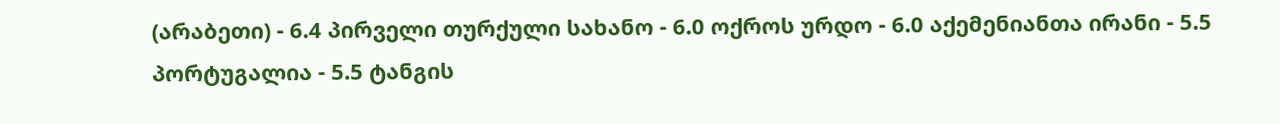(არაბეთი) - 6.4 პირველი თურქული სახანო - 6.0 ოქროს ურდო - 6.0 აქემენიანთა ირანი - 5.5 პორტუგალია - 5.5 ტანგის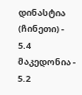დინასტია (ჩინეთი) - 5.4 მაკედონია - 5.2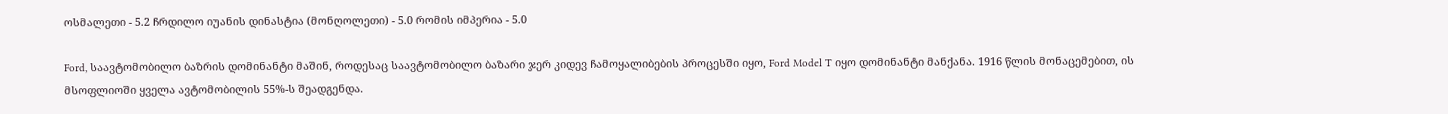ოსმალეთი - 5.2 ჩრდილო იუანის დინასტია (მონღოლეთი) - 5.0 რომის იმპერია - 5.0

Ford, საავტომობილო ბაზრის დომინანტი მაშინ, როდესაც საავტომობილო ბაზარი ჯერ კიდევ ჩამოყალიბების პროცესში იყო, Ford Model T იყო დომინანტი მანქანა. 1916 წლის მონაცემებით, ის მსოფლიოში ყველა ავტომობილის 55%-ს შეადგენდა.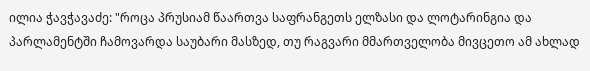ილია ჭავჭავაძე: "როცა პრუსიამ წაართვა საფრანგეთს ელზასი და ლოტარინგია და პარლამენტში ჩამოვარდა საუბარი მასზედ, თუ რაგვარი მმართველობა მივცეთო ამ ახლად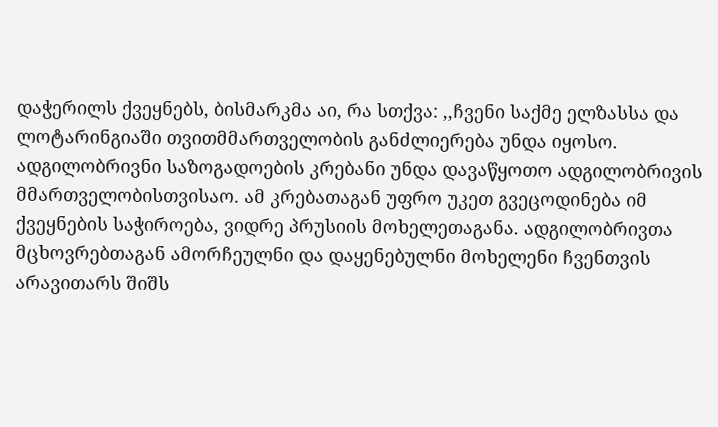დაჭერილს ქვეყნებს, ბისმარკმა აი, რა სთქვა: ,,ჩვენი საქმე ელზასსა და ლოტარინგიაში თვითმმართველობის განძლიერება უნდა იყოსო. ადგილობრივნი საზოგადოების კრებანი უნდა დავაწყოთო ადგილობრივის მმართველობისთვისაო. ამ კრებათაგან უფრო უკეთ გვეცოდინება იმ ქვეყნების საჭიროება, ვიდრე პრუსიის მოხელეთაგანა. ადგილობრივთა მცხოვრებთაგან ამორჩეულნი და დაყენებულნი მოხელენი ჩვენთვის არავითარს შიშს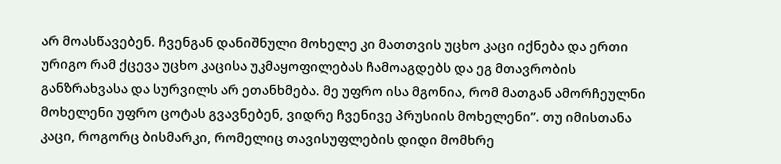არ მოასწავებენ. ჩვენგან დანიშნული მოხელე კი მათთვის უცხო კაცი იქნება და ერთი ურიგო რამ ქცევა უცხო კაცისა უკმაყოფილებას ჩამოაგდებს და ეგ მთავრობის განზრახვასა და სურვილს არ ეთანხმება. მე უფრო ისა მგონია, რომ მათგან ამორჩეულნი მოხელენი უფრო ცოტას გვავნებენ, ვიდრე ჩვენივე პრუსიის მოხელენი”. თუ იმისთანა კაცი, როგორც ბისმარკი, რომელიც თავისუფლების დიდი მომხრე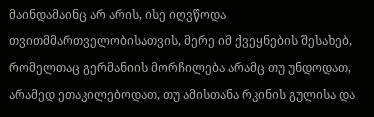მაინდამაინც არ არის, ისე იღვწოდა თვითმმართველობისათვის, მერე იმ ქვეყნების შესახებ, რომელთაც გერმანიის მორჩილება არამც თუ უნდოდათ, არამედ ეთაკილებოდათ, თუ ამისთანა რკინის გულისა და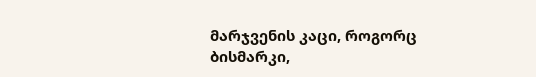მარჯვენის კაცი, როგორც ბისმარკი,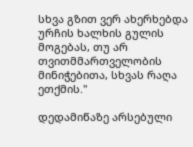სხვა გზით ვერ ახერხებდა ურჩის ხალხის გულის მოგებას, თუ არ თვითმმართველობის მინიჭებითა, სხვას რაღა ეთქმის."

დედამიწაზე არსებული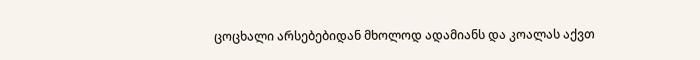ცოცხალი არსებებიდან მხოლოდ ადამიანს და კოალას აქვთ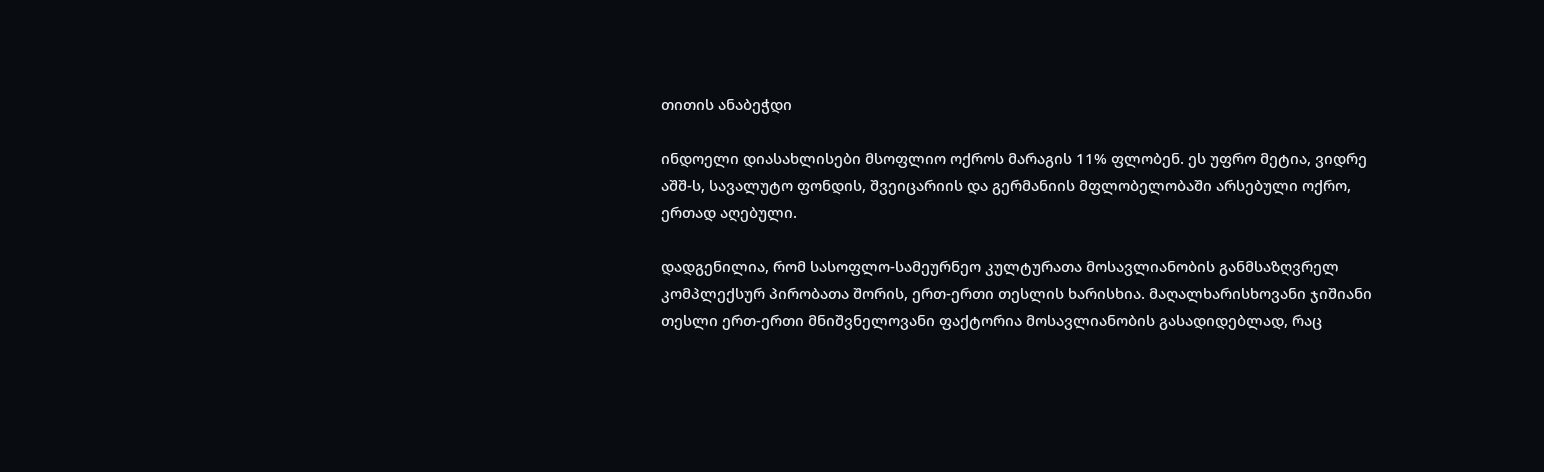თითის ანაბეჭდი

ინდოელი დიასახლისები მსოფლიო ოქროს მარაგის 11% ფლობენ. ეს უფრო მეტია, ვიდრე აშშ-ს, სავალუტო ფონდის, შვეიცარიის და გერმანიის მფლობელობაში არსებული ოქრო, ერთად აღებული.

დადგენილია, რომ სასოფლო-სამეურნეო კულტურათა მოსავლიანობის განმსაზღვრელ კომპლექსურ პირობათა შორის, ერთ-ერთი თესლის ხარისხია. მაღალხარისხოვანი ჯიშიანი თესლი ერთ-ერთი მნიშვნელოვანი ფაქტორია მოსავლიანობის გასადიდებლად, რაც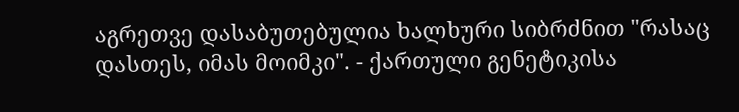აგრეთვე დასაბუთებულია ხალხური სიბრძნით "რასაც დასთეს, იმას მოიმკი". - ქართული გენეტიკისა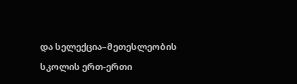და სელექცია–მეთესლეობის სკოლის ერთ-ერთი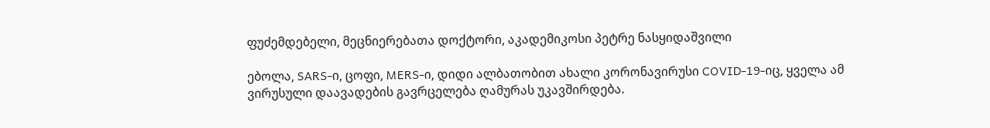ფუძემდებელი, მეცნიერებათა დოქტორი, აკადემიკოსი პეტრე ნასყიდაშვილი

ებოლა, SARS-ი, ცოფი, MERS-ი, დიდი ალბათობით ახალი კორონავირუსი COVID-19-იც, ყველა ამ ვირუსული დაავადების გავრცელება ღამურას უკავშირდება.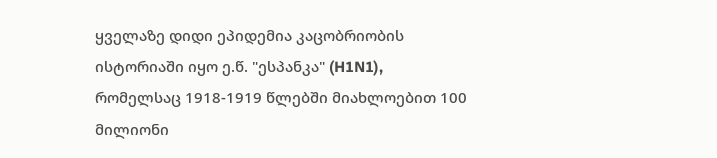ყველაზე დიდი ეპიდემია კაცობრიობის ისტორიაში იყო ე.წ. "ესპანკა" (H1N1), რომელსაც 1918-1919 წლებში მიახლოებით 100 მილიონი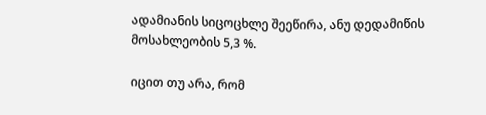ადამიანის სიცოცხლე შეეწირა, ანუ დედამიწის მოსახლეობის 5,3 %.

იცით თუ არა, რომ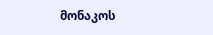მონაკოს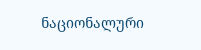ნაციონალური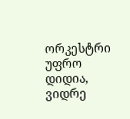ორკესტრი უფრო დიდია, ვიდრე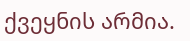ქვეყნის არმია.